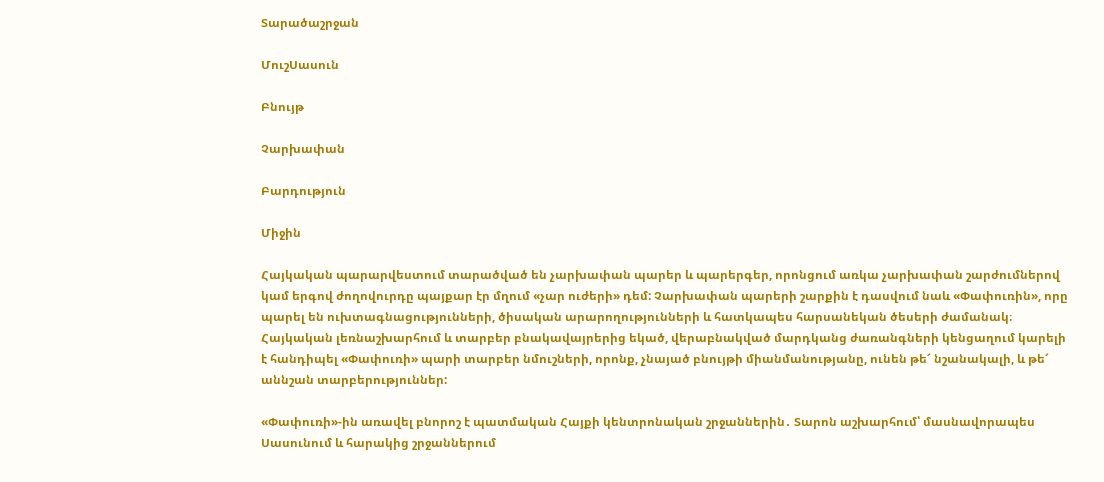Տարածաշրջան

ՄուշՍասուն

Բնույթ

Չարխափան

Բարդություն

Միջին

Հայկական պարարվեստում տարածված են չարխափան պարեր և պարերգեր, որոնցում առկա չարխափան շարժումներով կամ երգով ժողովուրդը պայքար էր մղում «չար ուժերի» դեմ: Չարխափան պարերի շարքին է դասվում նաև «Փափուռին», որը պարել են ուխտագնացությունների, ծիսական արարողությունների և հատկապես հարսանեկան ծեսերի ժամանակ։ Հայկական լեռնաշխարհում և տարբեր բնակավայրերից եկած, վերաբնակված մարդկանց ժառանգների կենցաղում կարելի է հանդիպել «Փափուռի» պարի տարբեր նմուշների, որոնք, չնայած բնույթի միանմանությանը, ունեն թե՜ նշանակալի, և թե՜ աննշան տարբերություններ:

«Փափուռի»-ին առավել բնորոշ է պատմական Հայքի կենտրոնական շրջաններին․ Տարոն աշխարհում՝ մասնավորապես Սասունում և հարակից շրջաններում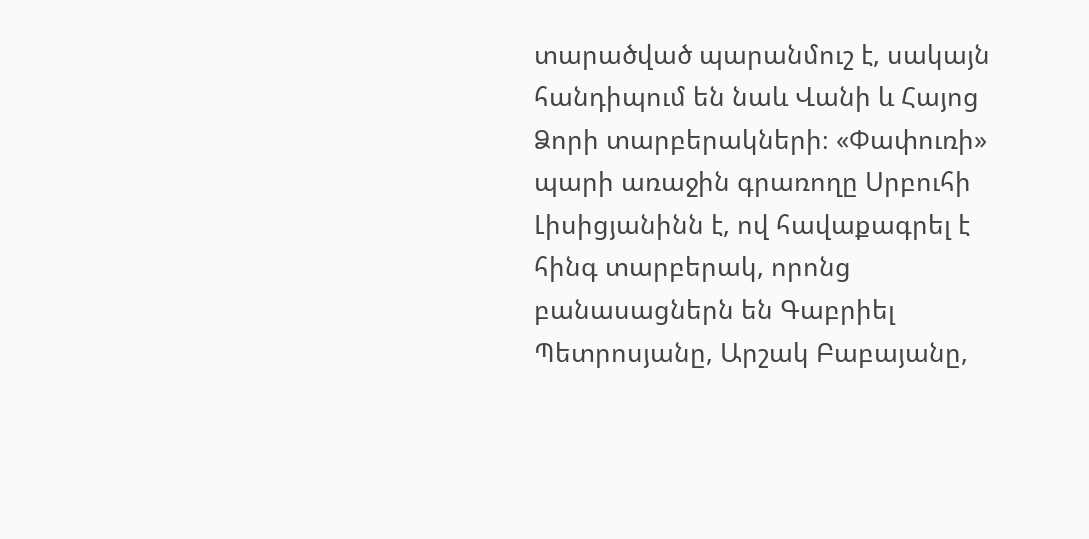տարածված պարանմուշ է, սակայն հանդիպում են նաև Վանի և Հայոց Ձորի տարբերակների։ «Փափուռի» պարի առաջին գրառողը Սրբուհի Լիսիցյանինն է, ով հավաքագրել է հինգ տարբերակ, որոնց բանասացներն են Գաբրիել Պետրոսյանը, Արշակ Բաբայանը,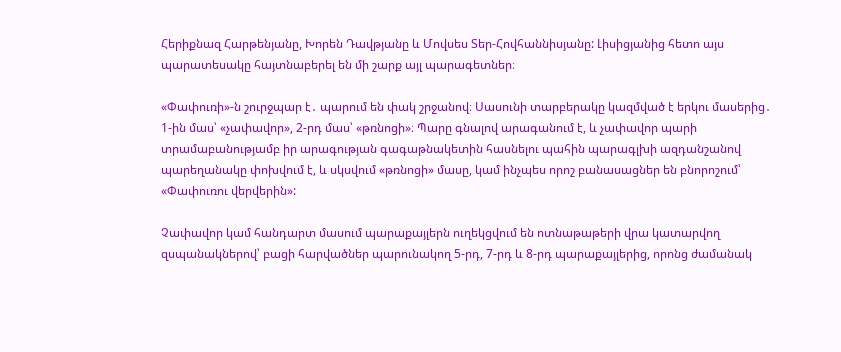Հերիքնազ Հարթենյանը, Խորեն Դավթյանը և Մովսես Տեր-Հովհաննիսյանը: Լիսիցյանից հետո այս պարատեսակը հայտնաբերել են մի շարք այլ պարագետներ։

«Փափուռի»-ն շուրջպար է․ պարում են փակ շրջանով։ Սասունի տարբերակը կազմված է երկու մասերից․ 1-ին մաս՝ «չափավոր», 2-րդ մաս՝ «թռնոցի»։ Պարը գնալով արագանում է, և չափավոր պարի տրամաբանությամբ իր արագության գագաթնակետին հասնելու պահին պարագլխի ազդանշանով պարեղանակը փոխվում է, և սկսվում «թռնոցի» մասը, կամ ինչպես որոշ բանասացներ են բնորոշում՝ «Փափուռու վերվերին»:

Չափավոր կամ հանդարտ մասում պարաքայլերն ուղեկցվում են ոտնաթաթերի վրա կատարվող զսպանակներով՝ բացի հարվածներ պարունակող 5-րդ, 7-րդ և 8-րդ պարաքայլերից, որոնց ժամանակ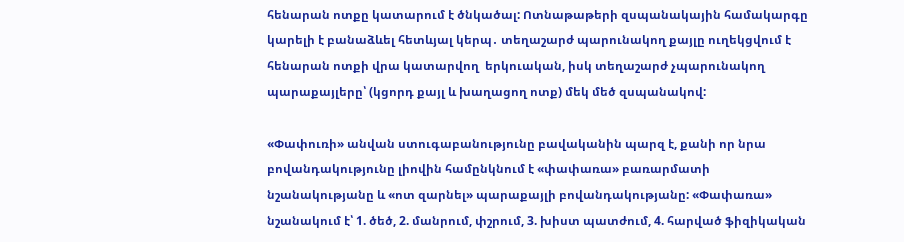հենարան ոտքը կատարում է ծնկածալ: Ոտնաթաթերի զսպանակային համակարգը կարելի է բանաձևել հետևյալ կերպ․ տեղաշարժ պարունակող քայլը ուղեկցվում է հենարան ոտքի վրա կատարվող  երկուական, իսկ տեղաշարժ չպարունակող պարաքայլերը՝ (կցորդ քայլ և խաղացող ոտք) մեկ մեծ զսպանակով:

«Փափուռի» անվան ստուգաբանությունը բավականին պարզ է, քանի որ նրա բովանդակությունը լիովին համընկնում է «փափառա» բառարմատի նշանակությանը և «ոտ զարնել» պարաքայլի բովանդակությանը: «Փափառա» նշանակում է՝ 1. ծեծ, 2. մանրում, փշրում, 3. խիստ պատժում, 4. հարված ֆիզիկական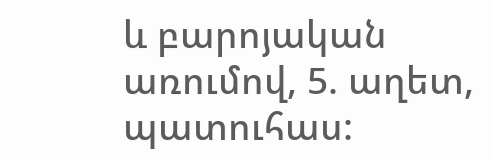և բարոյական առումով, 5. աղետ, պատուհաս: